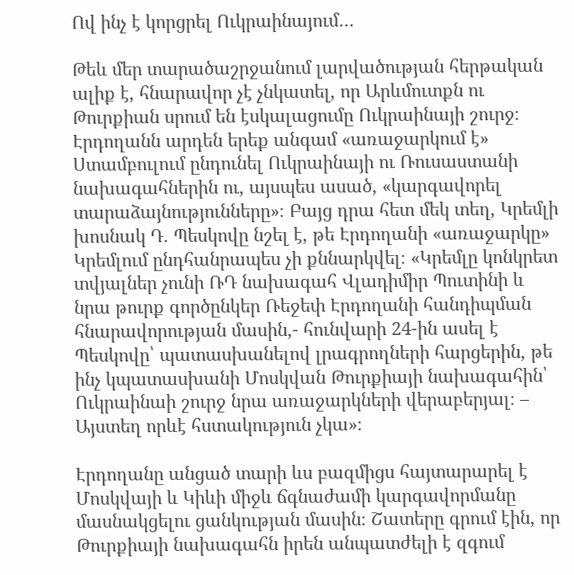Ով ինչ է կորցրել Ուկրաինայում…

Թեև մեր տարածաշրջանում լարվածության հերթական ալիք է, հնարավոր չէ չնկատել, որ Արևմուտքն ու Թուրքիան սրում են էսկալացումը Ուկրաինայի շուրջ։ Էրդողանն արդեն երեք անգամ «առաջարկում է» Ստամբուլում ընդունել Ուկրաինայի ու Ռուսաստանի նախագահներին ու, այսպես ասած, «կարգավորել տարաձայնությունները»։ Բայց դրա հետ մեկ տեղ, Կրեմլի խոսնակ Դ. Պեսկովը նշել է, թե Էրդողանի «առաջարկը» Կրեմլում ընդհանրապես չի քննարկվել։ «Կրեմլը կոնկրետ տվյալներ չունի ՌԴ նախագահ Վլադիմիր Պուտինի և նրա թուրք գործընկեր Ռեջեփ Էրդողանի հանդիպման հնարավորության մասին,- հունվարի 24-ին ասել է Պեսկովը՝ պատասխանելով լրագրողների հարցերին, թե ինչ կպատասխանի Մոսկվան Թուրքիայի նախագահին՝ Ուկրաինաի շուրջ նրա առաջարկների վերաբերյալ։ – Այստեղ որևէ հստակություն չկա»։

Էրդողանը անցած տարի ևս բազմիցս հայտարարել է Մոսկվայի և Կիևի միջև ճգնաժամի կարգավորմանը մասնակցելու ցանկության մասին։ Շատերը գրում էին, որ Թուրքիայի նախագահն իրեն անպատժելի է զգում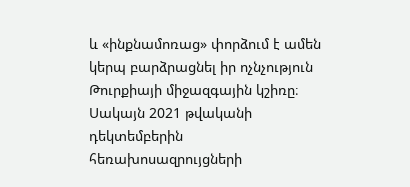և «ինքնամոռաց» փորձում է ամեն կերպ բարձրացնել իր ոչնչություն Թուրքիայի միջազգային կշիռը։ Սակայն 2021 թվականի դեկտեմբերին հեռախոսազրույցների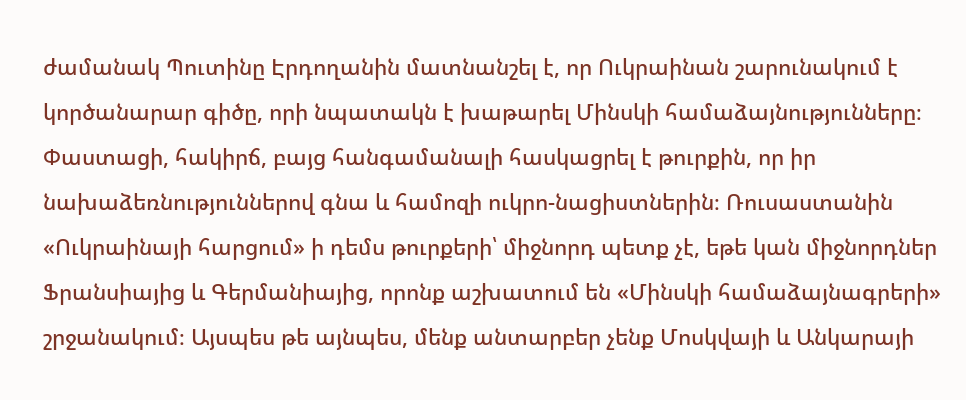ժամանակ Պուտինը Էրդողանին մատնանշել է, որ Ուկրաինան շարունակում է կործանարար գիծը, որի նպատակն է խաթարել Մինսկի համաձայնությունները։ Փաստացի, հակիրճ, բայց հանգամանալի հասկացրել է թուրքին, որ իր նախաձեռնություններով գնա և համոզի ուկրո-նացիստներին։ Ռուսաստանին «Ուկրաինայի հարցում» ի դեմս թուրքերի՝ միջնորդ պետք չէ, եթե կան միջնորդներ Ֆրանսիայից և Գերմանիայից, որոնք աշխատում են «Մինսկի համաձայնագրերի» շրջանակում։ Այսպես թե այնպես, մենք անտարբեր չենք Մոսկվայի և Անկարայի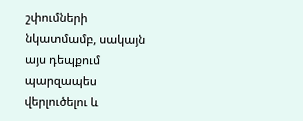շփումների նկատմամբ, սակայն այս դեպքում պարզապես վերլուծելու և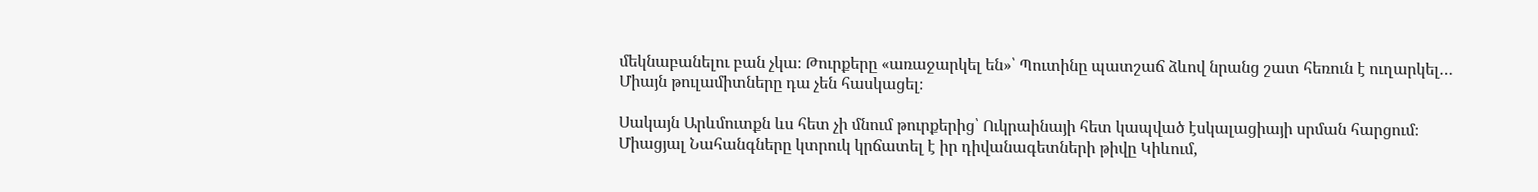մեկնաբանելու բան չկա։ Թուրքերը «առաջարկել են»՝ Պուտինը պատշաճ ձևով նրանց շատ հեռուն է ուղարկել… Միայն թուլամիտները դա չեն հասկացել։

Սակայն Արևմուտքն ևս հետ չի մնում թուրքերից՝ Ուկրաինայի հետ կապված էսկալացիայի սրման հարցում։ Միացյալ Նահանգները կտրուկ կրճատել է իր դիվանագետների թիվը Կիևում,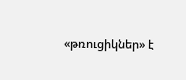«թռուցիկներ» է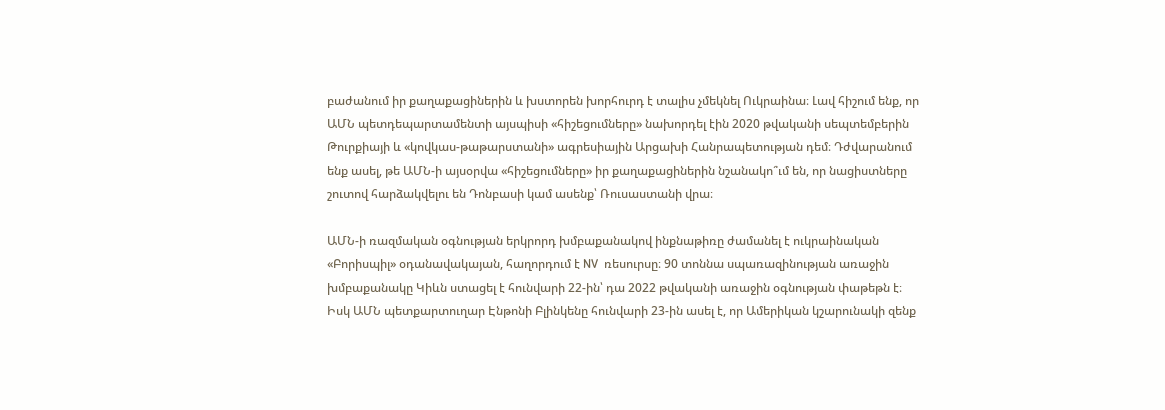բաժանում իր քաղաքացիներին և խստորեն խորհուրդ է տալիս չմեկնել Ուկրաինա։ Լավ հիշում ենք, որ ԱՄՆ պետդեպարտամենտի այսպիսի «հիշեցումները» նախորդել էին 2020 թվականի սեպտեմբերին Թուրքիայի և «կովկաս-թաթարստանի» ագրեսիային Արցախի Հանրապետության դեմ։ Դժվարանում ենք ասել, թե ԱՄՆ-ի այսօրվա «հիշեցումները» իր քաղաքացիներին նշանակո՞ւմ են, որ նացիստները շուտով հարձակվելու են Դոնբասի կամ ասենք՝ Ռուսաստանի վրա։

ԱՄՆ-ի ռազմական օգնության երկրորդ խմբաքանակով ինքնաթիռը ժամանել է ուկրաինական «Բորիսպիլ» օդանավակայան, հաղորդում է NV  ռեսուրսը։ 90 տոննա սպառազինության առաջին խմբաքանակը Կիևն ստացել է հունվարի 22-ին՝ դա 2022 թվականի առաջին օգնության փաթեթն է։ Իսկ ԱՄՆ պետքարտուղար Էնթոնի Բլինկենը հունվարի 23-ին ասել է, որ Ամերիկան կշարունակի զենք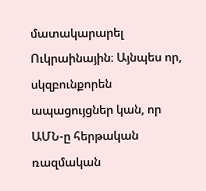մատակարարել Ուկրաինային։ Այնպես որ, սկզբունքորեն ապացույցներ կան, որ ԱՄՆ-ը հերթական ռազմական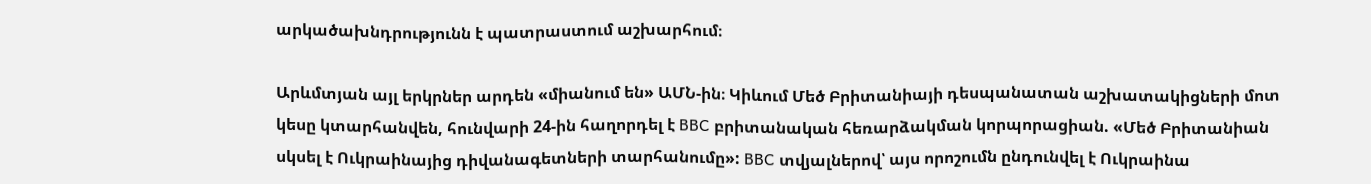արկածախնդրությունն է պատրաստում աշխարհում։

Արևմտյան այլ երկրներ արդեն «միանում են» ԱՄՆ-ին։ Կիևում Մեծ Բրիտանիայի դեսպանատան աշխատակիցների մոտ կեսը կտարհանվեն, հունվարի 24-ին հաղորդել է BBC բրիտանական հեռարձակման կորպորացիան. «Մեծ Բրիտանիան սկսել է Ուկրաինայից դիվանագետների տարհանումը»: BBC տվյալներով՝ այս որոշումն ընդունվել է Ուկրաինա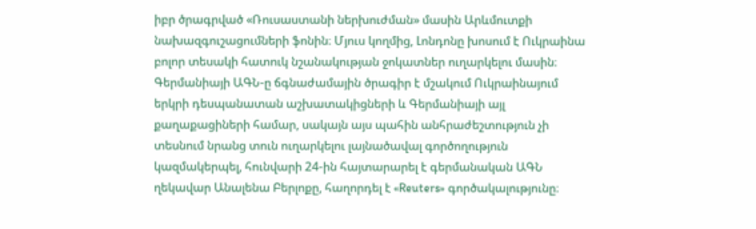իբր ծրագրված «Ռուսաստանի ներխուժման» մասին Արևմուտքի նախազգուշացումների ֆոնին։ Մյուս կողմից, Լոնդոնը խոսում է Ուկրաինա բոլոր տեսակի հատուկ նշանակության ջոկատներ ուղարկելու մասին։ Գերմանիայի ԱԳՆ-ը ճգնաժամային ծրագիր է մշակում Ուկրաինայում երկրի դեսպանատան աշխատակիցների և Գերմանիայի այլ քաղաքացիների համար, սակայն այս պահին անհրաժեշտություն չի տեսնում նրանց տուն ուղարկելու լայնածավալ գործողություն կազմակերպել, հունվարի 24-ին հայտարարել է գերմանական ԱԳՆ ղեկավար Անալենա Բերլոքը, հաղորդել է «Reuters» գործակալությունը։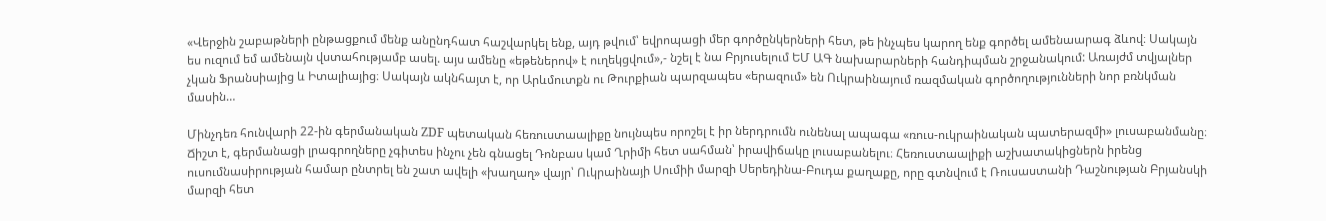«Վերջին շաբաթների ընթացքում մենք անընդհատ հաշվարկել ենք, այդ թվում՝ եվրոպացի մեր գործընկերների հետ, թե ինչպես կարող ենք գործել ամենաարագ ձևով։ Սակայն ես ուզում եմ ամենայն վստահությամբ ասել. այս ամենը «եթեներով» է ուղեկցվում»,- նշել է նա Բրյուսելում ԵՄ ԱԳ նախարարների հանդիպման շրջանակում: Առայժմ տվյալներ չկան Ֆրանսիայից և Իտալիայից։ Սակայն ակնհայտ է, որ Արևմուտքն ու Թուրքիան պարզապես «երազում» են Ուկրաինայում ռազմական գործողությունների նոր բռնկման մասին…

Մինչդեռ հունվարի 22-ին գերմանական ZDF պետական հեռուստաալիքը նույնպես որոշել է իր ներդրումն ունենալ ապագա «ռուս-ուկրաինական պատերազմի» լուսաբանմանը։ Ճիշտ է, գերմանացի լրագրողները չգիտես ինչու չեն գնացել Դոնբաս կամ Ղրիմի հետ սահման՝ իրավիճակը լուսաբանելու։ Հեռուստաալիքի աշխատակիցներն իրենց ուսումնասիրության համար ընտրել են շատ ավելի «խաղաղ» վայր՝ Ուկրաինայի Սումիի մարզի Սերեդինա-Բուդա քաղաքը, որը գտնվում է Ռուսաստանի Դաշնության Բրյանսկի մարզի հետ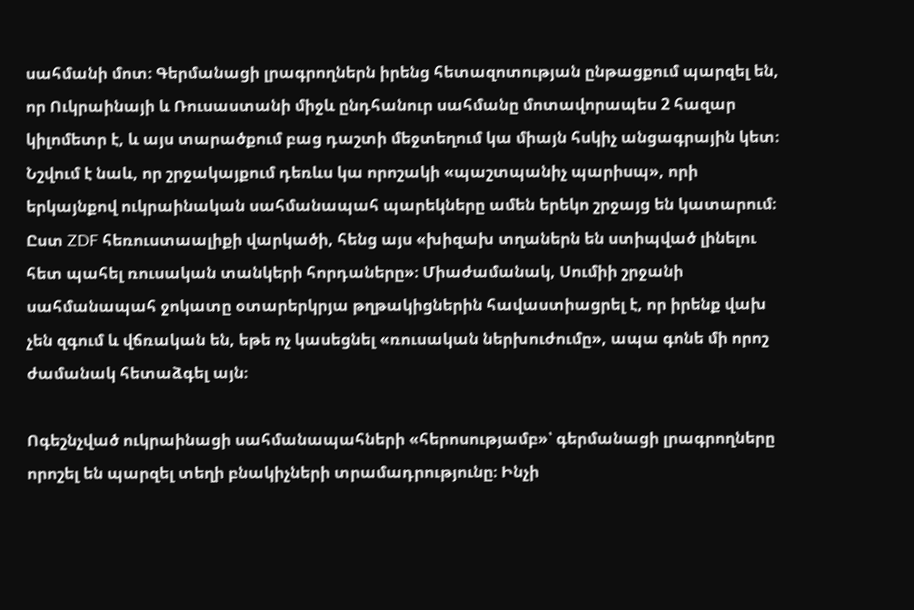սահմանի մոտ։ Գերմանացի լրագրողներն իրենց հետազոտության ընթացքում պարզել են, որ Ուկրաինայի և Ռուսաստանի միջև ընդհանուր սահմանը մոտավորապես 2 հազար կիլոմետր է, և այս տարածքում բաց դաշտի մեջտեղում կա միայն հսկիչ անցագրային կետ։ Նշվում է նաև, որ շրջակայքում դեռևս կա որոշակի «պաշտպանիչ պարիսպ», որի երկայնքով ուկրաինական սահմանապահ պարեկները ամեն երեկո շրջայց են կատարում։ Ըստ ZDF հեռուստաալիքի վարկածի, հենց այս «խիզախ տղաներն են ստիպված լինելու հետ պահել ռուսական տանկերի հորդաները»։ Միաժամանակ, Սումիի շրջանի սահմանապահ ջոկատը օտարերկրյա թղթակիցներին հավաստիացրել է, որ իրենք վախ չեն զգում և վճռական են, եթե ոչ կասեցնել «ռուսական ներխուժումը», ապա գոնե մի որոշ ժամանակ հետաձգել այն։

Ոգեշնչված ուկրաինացի սահմանապահների «հերոսությամբ»՝ գերմանացի լրագրողները որոշել են պարզել տեղի բնակիչների տրամադրությունը։ Ինչի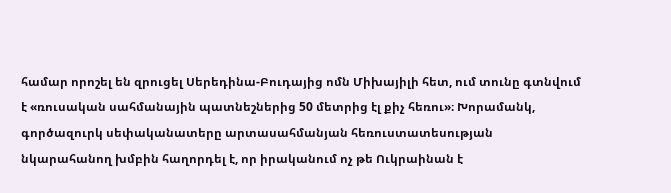համար որոշել են զրուցել Սերեդինա-Բուդայից ոմն Միխայիլի հետ, ում տունը գտնվում է «ռուսական սահմանային պատնեշներից 50 մետրից էլ քիչ հեռու»։ Խորամանկ, գործազուրկ սեփականատերը արտասահմանյան հեռուստատեսության նկարահանող խմբին հաղորդել է, որ իրականում ոչ թե Ուկրաինան է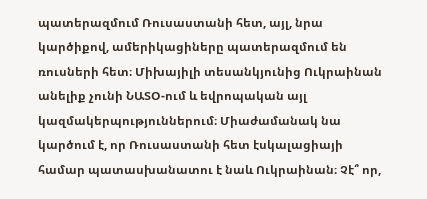պատերազմում Ռուսաստանի հետ, այլ, նրա կարծիքով, ամերիկացիները պատերազմում են ռուսների հետ։ Միխայիլի տեսանկյունից Ուկրաինան անելիք չունի ՆԱՏՕ-ում և եվրոպական այլ կազմակերպություններում։ Միաժամանակ նա կարծում է, որ Ռուսաստանի հետ էսկալացիայի համար պատասխանատու է նաև Ուկրաինան։ Չէ՞ որ,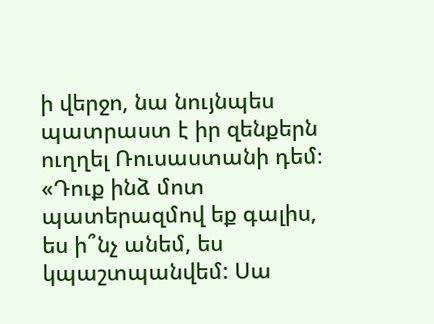ի վերջո, նա նույնպես պատրաստ է իր զենքերն ուղղել Ռուսաստանի դեմ։ «Դուք ինձ մոտ պատերազմով եք գալիս, ես ի՞նչ անեմ, ես կպաշտպանվեմ: Սա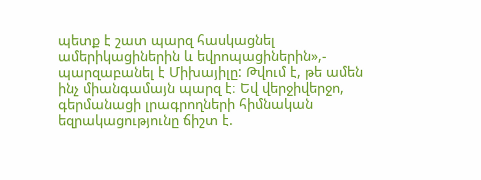պետք է շատ պարզ հասկացնել ամերիկացիներին և եվրոպացիներին»,- պարզաբանել է Միխայիլը: Թվում է, թե ամեն ինչ միանգամայն պարզ է։ Եվ վերջիվերջո, գերմանացի լրագրողների հիմնական եզրակացությունը ճիշտ է.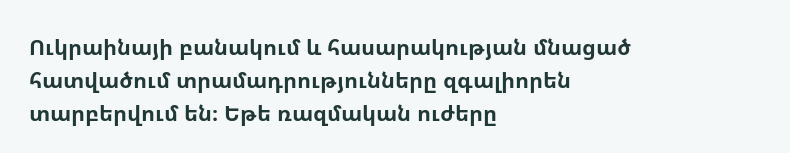Ուկրաինայի բանակում և հասարակության մնացած հատվածում տրամադրությունները զգալիորեն տարբերվում են։ Եթե ռազմական ուժերը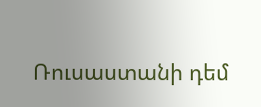Ռուսաստանի դեմ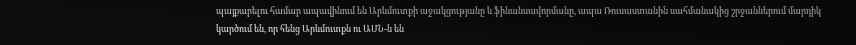պայքարելու համար ապավինում են Արևմուտքի աջակցությանը և ֆինանսավորմանը, ապա Ռուսաստանին սահմանակից շրջաններում մարդիկ կարծում են, որ հենց Արևմուտքն ու ԱՄՆ-ն են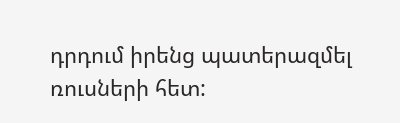դրդում իրենց պատերազմել ռուսների հետ: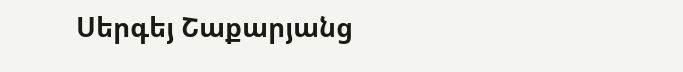Սերգեյ Շաքարյանց